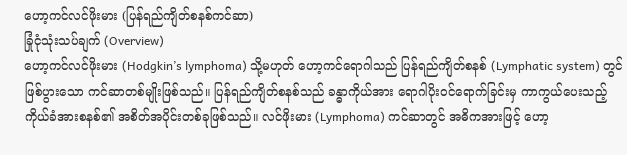ဟော့ကင်လင်ဖိုးမား (ပြန်ရည်ကျိတ်စနစ်ကင်ဆာ)
ခြုံငုံသုံးသပ်ချက် (Overview)
ဟော့ကင်လင်ဖိုးမား (Hodgkin’s lymphoma) သို့မဟုတ် ဟော့ကင်ရောဂါသည် ပြန်ရည်ကျိတ်စနစ် (Lymphatic system) တွင် ဖြစ်ပွားသော ကင်ဆာတစ်မျိုးဖြစ်သည်။ ပြန်ရည်ကျိတ်စနစ်သည် ခန္ဓာကိုယ်အား ရောဂါပိုးဝင်ရောက်ခြင်းမှ ကာကွယ်ပေးသည့် ကိုယ်ခံအားစနစ်၏ အစိတ်အပိုင်းတစ်ခုဖြစ်သည်။ လင်ဖိုးမား (Lymphoma) ကင်ဆာတွင် အဓိကအားဖြင့် ဟော့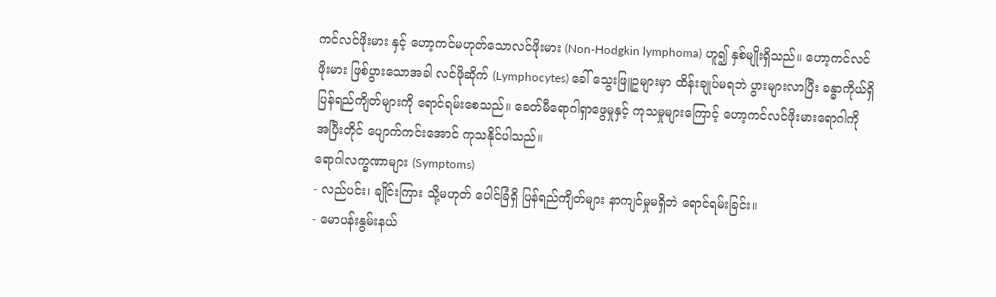ကင်လင်ဖိုးမား နှင့် ဟော့ကင်မဟုတ်သောလင်ဖိုးမား (Non-Hodgkin lymphoma) ဟူ၍ နှစ်မျိုးရှိသည်။ ဟော့ကင်လင်ဖိုးမား ဖြစ်ပွားသောအခါ လင်ဖိုဆိုက် (Lymphocytes) ခေါ် သွေးဖြူဥများမှာ ထိန်းချုပ်မရဘဲ ပွားများလာပြီး ခန္ဓာကိုယ်ရှိ ပြန်ရည်ကျိတ်များကို ရောင်ရမ်းစေသည်။ ခေတ်မီရောဂါရှာဖွေမှုနှင့် ကုသမှုများကြောင့် ဟော့ကင်လင်ဖိုးမားရောဂါကို အပြီးတိုင် ပျောက်ကင်းအောင် ကုသနိုင်ပါသည်။
ရောဂါလက္ခဏာများ (Symptoms)
- လည်ပင်း၊ ချိုင်းကြား သို့မဟုတ် ပေါင်ခြံရှိ ပြန်ရည်ကျိတ်များ နာကျင်မှုမရှိဘဲ ရောင်ရမ်းခြင်း။
- မောပန်းနွမ်းနယ်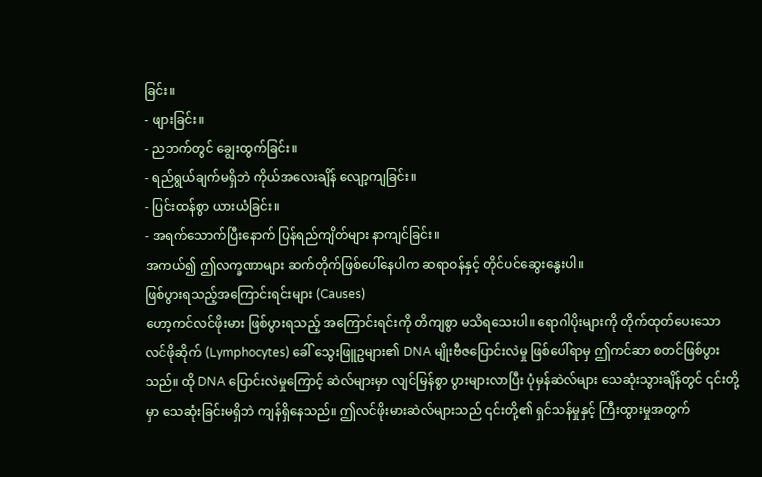ခြင်း။
- ဖျားခြင်း။
- ညဘက်တွင် ချွေးထွက်ခြင်း။
- ရည်ရွယ်ချက်မရှိဘဲ ကိုယ်အလေးချိန် လျော့ကျခြင်း။
- ပြင်းထန်စွာ ယားယံခြင်း။
- အရက်သောက်ပြီးနောက် ပြန်ရည်ကျိတ်များ နာကျင်ခြင်း။
အကယ်၍ ဤလက္ခဏာများ ဆက်တိုက်ဖြစ်ပေါ်နေပါက ဆရာဝန်နှင့် တိုင်ပင်ဆွေးနွေးပါ။
ဖြစ်ပွားရသည့်အကြောင်းရင်းများ (Causes)
ဟော့ကင်လင်ဖိုးမား ဖြစ်ပွားရသည့် အကြောင်းရင်းကို တိကျစွာ မသိရသေးပါ။ ရောဂါပိုးများကို တိုက်ထုတ်ပေးသော လင်ဖိုဆိုက် (Lymphocytes) ခေါ် သွေးဖြူဥများ၏ DNA မျိုးဗီဇပြောင်းလဲမှု ဖြစ်ပေါ်ရာမှ ဤကင်ဆာ စတင်ဖြစ်ပွားသည်။ ထို DNA ပြောင်းလဲမှုကြောင့် ဆဲလ်များမှာ လျင်မြန်စွာ ပွားများလာပြီး ပုံမှန်ဆဲလ်များ သေဆုံးသွားချိန်တွင် ၎င်းတို့မှာ သေဆုံးခြင်းမရှိဘဲ ကျန်ရှိနေသည်။ ဤလင်ဖိုးမားဆဲလ်များသည် ၎င်းတို့၏ ရှင်သန်မှုနှင့် ကြီးထွားမှုအတွက်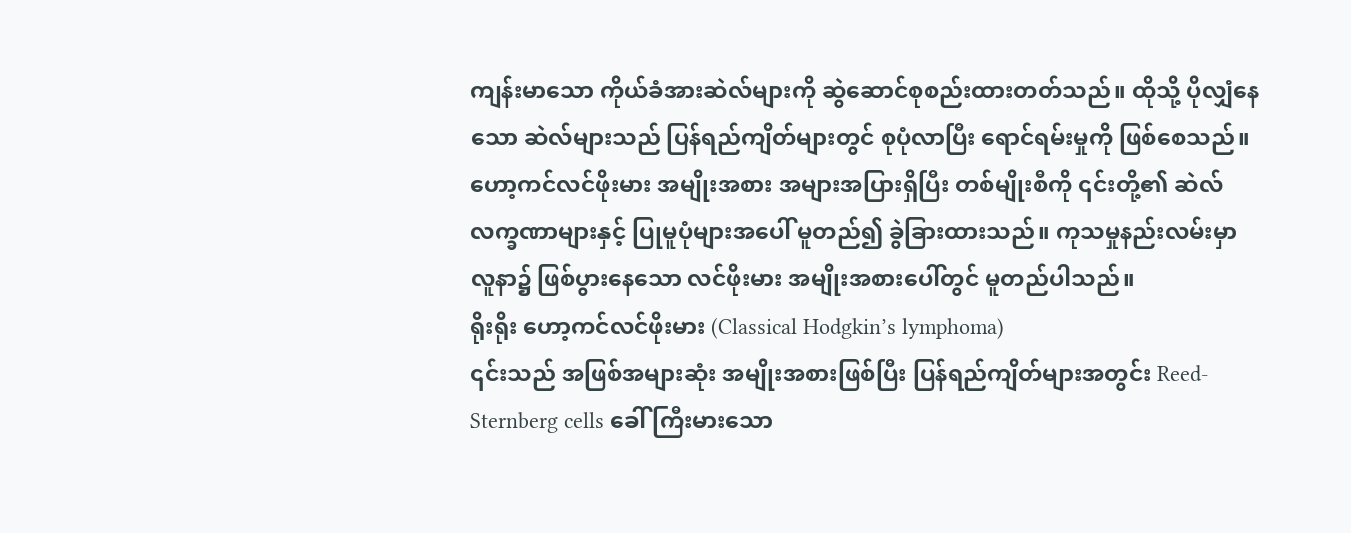ကျန်းမာသော ကိုယ်ခံအားဆဲလ်များကို ဆွဲဆောင်စုစည်းထားတတ်သည်။ ထိုသို့ ပိုလျှံနေသော ဆဲလ်များသည် ပြန်ရည်ကျိတ်များတွင် စုပုံလာပြီး ရောင်ရမ်းမှုကို ဖြစ်စေသည်။
ဟော့ကင်လင်ဖိုးမား အမျိုးအစား အများအပြားရှိပြီး တစ်မျိုးစီကို ၎င်းတို့၏ ဆဲလ်လက္ခဏာများနှင့် ပြုမူပုံများအပေါ် မူတည်၍ ခွဲခြားထားသည်။ ကုသမှုနည်းလမ်းမှာ လူနာ၌ ဖြစ်ပွားနေသော လင်ဖိုးမား အမျိုးအစားပေါ်တွင် မူတည်ပါသည်။
ရိုးရိုး ဟော့ကင်လင်ဖိုးမား (Classical Hodgkin’s lymphoma)
၎င်းသည် အဖြစ်အများဆုံး အမျိုးအစားဖြစ်ပြီး ပြန်ရည်ကျိတ်များအတွင်း Reed-Sternberg cells ခေါ် ကြီးမားသော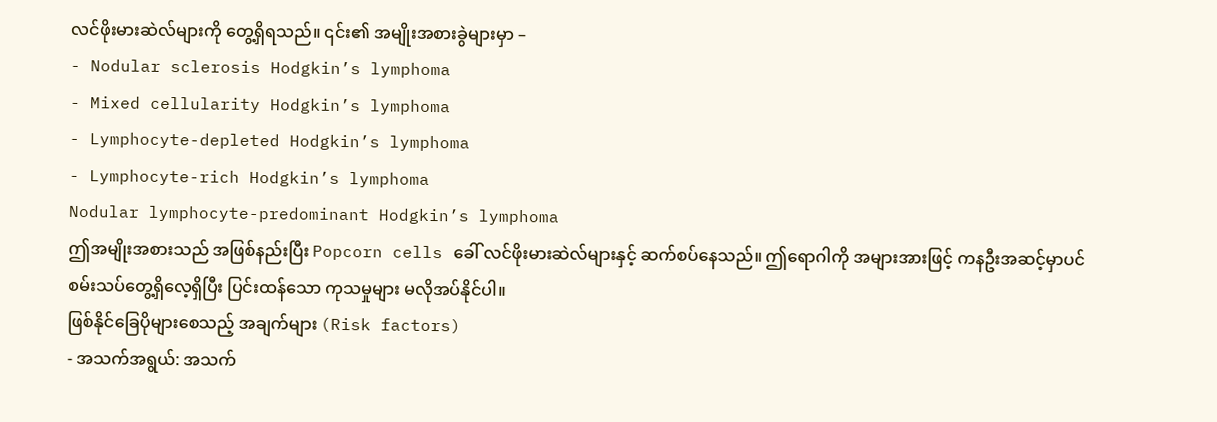လင်ဖိုးမားဆဲလ်များကို တွေ့ရှိရသည်။ ၎င်း၏ အမျိုးအစားခွဲများမှာ –
- Nodular sclerosis Hodgkin’s lymphoma
- Mixed cellularity Hodgkin’s lymphoma
- Lymphocyte-depleted Hodgkin’s lymphoma
- Lymphocyte-rich Hodgkin’s lymphoma
Nodular lymphocyte-predominant Hodgkin’s lymphoma
ဤအမျိုးအစားသည် အဖြစ်နည်းပြီး Popcorn cells ခေါ် လင်ဖိုးမားဆဲလ်များနှင့် ဆက်စပ်နေသည်။ ဤရောဂါကို အများအားဖြင့် ကနဦးအဆင့်မှာပင် စမ်းသပ်တွေ့ရှိလေ့ရှိပြီး ပြင်းထန်သော ကုသမှုများ မလိုအပ်နိုင်ပါ။
ဖြစ်နိုင်ခြေပိုများစေသည့် အချက်များ (Risk factors)
- အသက်အရွယ်: အသက်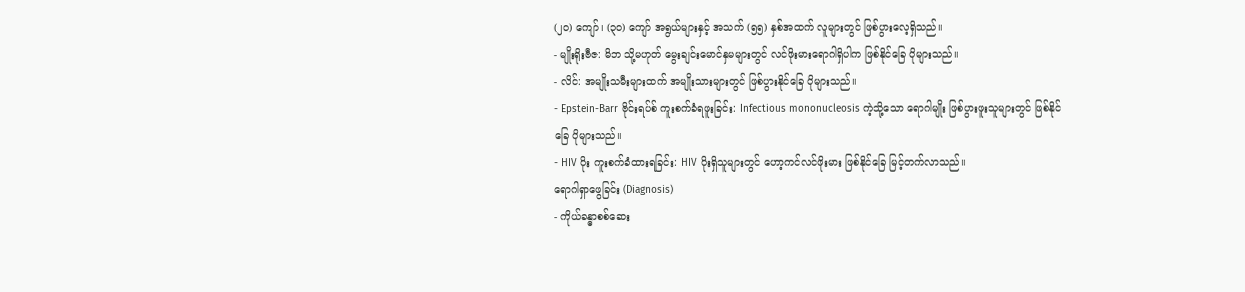(၂၀) ကျော်၊ (၃၀) ကျော် အရွယ်များနှင့် အသက် (၅၅) နှစ်အထက် လူများတွင် ဖြစ်ပွားလေ့ရှိသည်။
- မျိုးရိုးဗီဇ: မိဘ သို့မဟုတ် မွေးချင်းမောင်နှမများတွင် လင်ဖိုးမားရောဂါရှိပါက ဖြစ်နိုင်ခြေ ပိုများသည်။
- လိင်: အမျိုးသမီးများထက် အမျိုးသားများတွင် ဖြစ်ပွားနိုင်ခြေ ပိုများသည်။
- Epstein-Barr ဗိုင်းရပ်စ် ကူးစက်ခံရဖူးခြင်း: Infectious mononucleosis ကဲ့သို့သော ရောဂါမျိုး ဖြစ်ပွားဖူးသူများတွင် ဖြစ်နိုင်ခြေ ပိုများသည်။
- HIV ပိုး ကူးစက်ခံထားရခြင်း: HIV ပိုးရှိသူများတွင် ဟော့ကင်လင်ဖိုးမား ဖြစ်နိုင်ခြေ မြင့်တက်လာသည်။
ရောဂါရှာဖွေခြင်း (Diagnosis)
- ကိုယ်ခန္ဓာစစ်ဆေး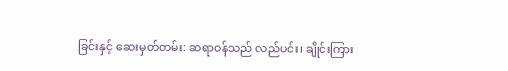ခြင်းနှင့် ဆေးမှတ်တမ်း: ဆရာဝန်သည် လည်ပင်း၊ ချိုင်းကြား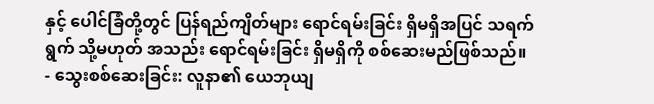နှင့် ပေါင်ခြံတို့တွင် ပြန်ရည်ကျိတ်များ ရောင်ရမ်းခြင်း ရှိမရှိအပြင် သရက်ရွက် သို့မဟုတ် အသည်း ရောင်ရမ်းခြင်း ရှိမရှိကို စစ်ဆေးမည်ဖြစ်သည်။
- သွေးစစ်ဆေးခြင်း: လူနာ၏ ယေဘုယျ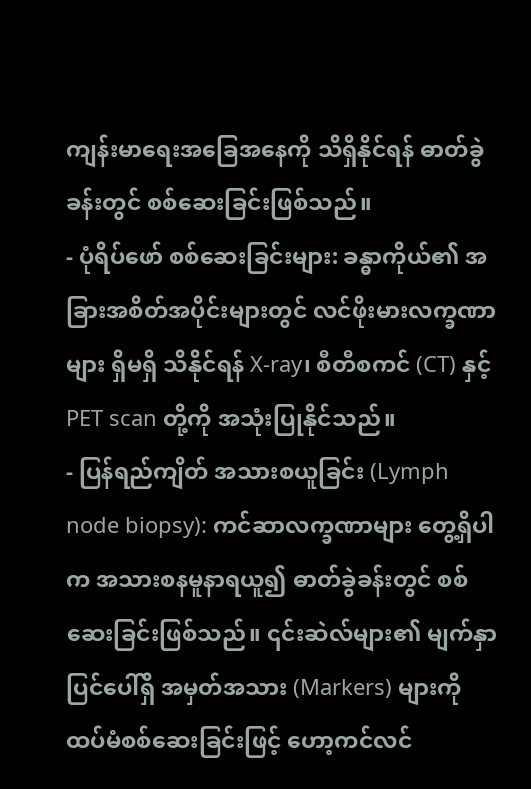ကျန်းမာရေးအခြေအနေကို သိရှိနိုင်ရန် ဓာတ်ခွဲခန်းတွင် စစ်ဆေးခြင်းဖြစ်သည်။
- ပုံရိပ်ဖော် စစ်ဆေးခြင်းများ: ခန္ဓာကိုယ်၏ အခြားအစိတ်အပိုင်းများတွင် လင်ဖိုးမားလက္ခဏာများ ရှိမရှိ သိနိုင်ရန် X-ray၊ စီတီစကင် (CT) နှင့် PET scan တို့ကို အသုံးပြုနိုင်သည်။
- ပြန်ရည်ကျိတ် အသားစယူခြင်း (Lymph node biopsy): ကင်ဆာလက္ခဏာများ တွေ့ရှိပါက အသားစနမူနာရယူ၍ ဓာတ်ခွဲခန်းတွင် စစ်ဆေးခြင်းဖြစ်သည်။ ၎င်းဆဲလ်များ၏ မျက်နှာပြင်ပေါ်ရှိ အမှတ်အသား (Markers) များကို ထပ်မံစစ်ဆေးခြင်းဖြင့် ဟော့ကင်လင်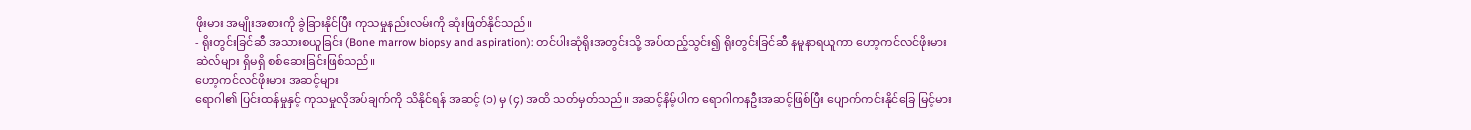ဖိုးမား အမျိုးအစားကို ခွဲခြားနိုင်ပြီး ကုသမှုနည်းလမ်းကို ဆုံးဖြတ်နိုင်သည်။
- ရိုးတွင်းခြင်ဆီ အသားစယူခြင်း (Bone marrow biopsy and aspiration): တင်ပါးဆုံရိုးအတွင်းသို့ အပ်ထည့်သွင်း၍ ရိုးတွင်းခြင်ဆီ နမူနာရယူကာ ဟော့ကင်လင်ဖိုးမားဆဲလ်များ ရှိမရှိ စစ်ဆေးခြင်းဖြစ်သည်။
ဟော့ကင်လင်ဖိုးမား အဆင့်များ
ရောဂါ၏ ပြင်းထန်မှုနှင့် ကုသမှုလိုအပ်ချက်ကို သိနိုင်ရန် အဆင့် (၁) မှ (၄) အထိ သတ်မှတ်သည်။ အဆင့်နိမ့်ပါက ရောဂါကနဦးအဆင့်ဖြစ်ပြီး ပျောက်ကင်းနိုင်ခြေ မြင့်မား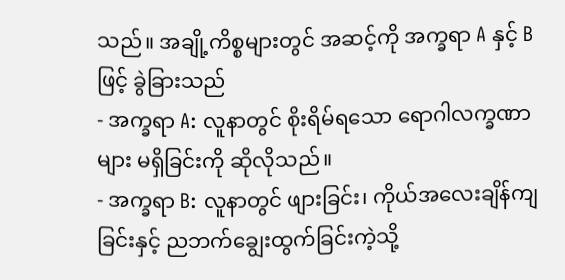သည်။ အချို့ကိစ္စများတွင် အဆင့်ကို အက္ခရာ A နှင့် B ဖြင့် ခွဲခြားသည်
- အက္ခရာ A: လူနာတွင် စိုးရိမ်ရသော ရောဂါလက္ခဏာများ မရှိခြင်းကို ဆိုလိုသည်။
- အက္ခရာ B: လူနာတွင် ဖျားခြင်း၊ ကိုယ်အလေးချိန်ကျခြင်းနှင့် ညဘက်ချွေးထွက်ခြင်းကဲ့သို့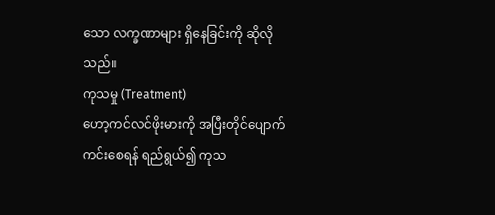သော လက္ခဏာများ ရှိနေခြင်းကို ဆိုလိုသည်။
ကုသမှု (Treatment)
ဟော့ကင်လင်ဖိုးမားကို အပြီးတိုင်ပျောက်ကင်းစေရန် ရည်ရွယ်၍ ကုသ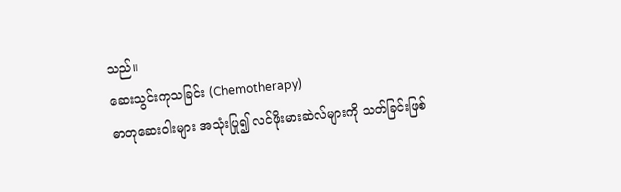သည်။
ဆေးသွင်းကုသခြင်း (Chemotherapy)
ဓာတုဆေးဝါးများ အသုံးပြု၍ လင်ဖိုးမားဆဲလ်များကို သတ်ခြင်းဖြစ်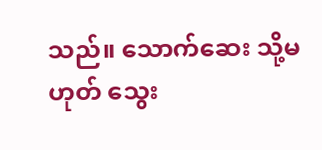သည်။ သောက်ဆေး သို့မဟုတ် သွေး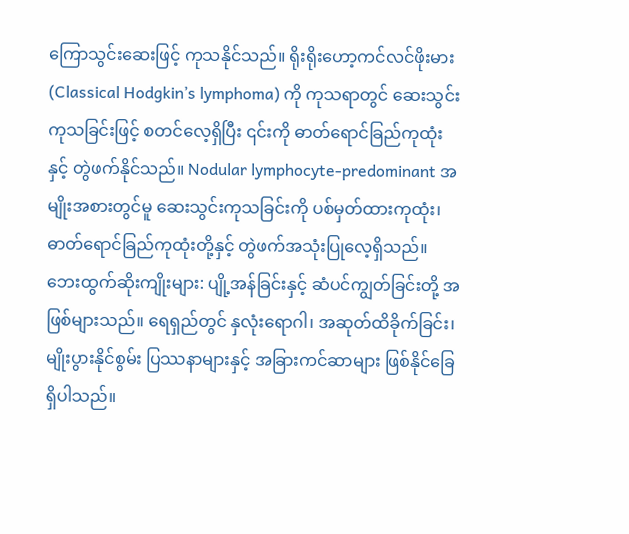ကြောသွင်းဆေးဖြင့် ကုသနိုင်သည်။ ရိုးရိုးဟော့ကင်လင်ဖိုးမား (Classical Hodgkin’s lymphoma) ကို ကုသရာတွင် ဆေးသွင်းကုသခြင်းဖြင့် စတင်လေ့ရှိပြီး ၎င်းကို ဓာတ်ရောင်ခြည်ကုထုံးနှင့် တွဲဖက်နိုင်သည်။ Nodular lymphocyte-predominant အမျိုးအစားတွင်မူ ဆေးသွင်းကုသခြင်းကို ပစ်မှတ်ထားကုထုံး၊ ဓာတ်ရောင်ခြည်ကုထုံးတို့နှင့် တွဲဖက်အသုံးပြုလေ့ရှိသည်။
ဘေးထွက်ဆိုးကျိုးများ: ပျို့အန်ခြင်းနှင့် ဆံပင်ကျွတ်ခြင်းတို့ အဖြစ်များသည်။ ရေရှည်တွင် နှလုံးရောဂါ၊ အဆုတ်ထိခိုက်ခြင်း၊ မျိုးပွားနိုင်စွမ်း ပြဿနာများနှင့် အခြားကင်ဆာများ ဖြစ်နိုင်ခြေ ရှိပါသည်။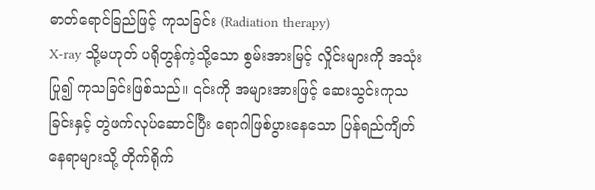ဓာတ်ရောင်ခြည်ဖြင့် ကုသခြင်း (Radiation therapy)
X-ray သို့မဟုတ် ပရိုတွန်ကဲ့သို့သော စွမ်းအားမြင့် လှိုင်းများကို အသုံးပြု၍ ကုသခြင်းဖြစ်သည်။ ၎င်းကို အများအားဖြင့် ဆေးသွင်းကုသခြင်းနှင့် တွဲဖက်လုပ်ဆောင်ပြီး ရောဂါဖြစ်ပွားနေသော ပြန်ရည်ကျိတ်နေရာများသို့ တိုက်ရိုက်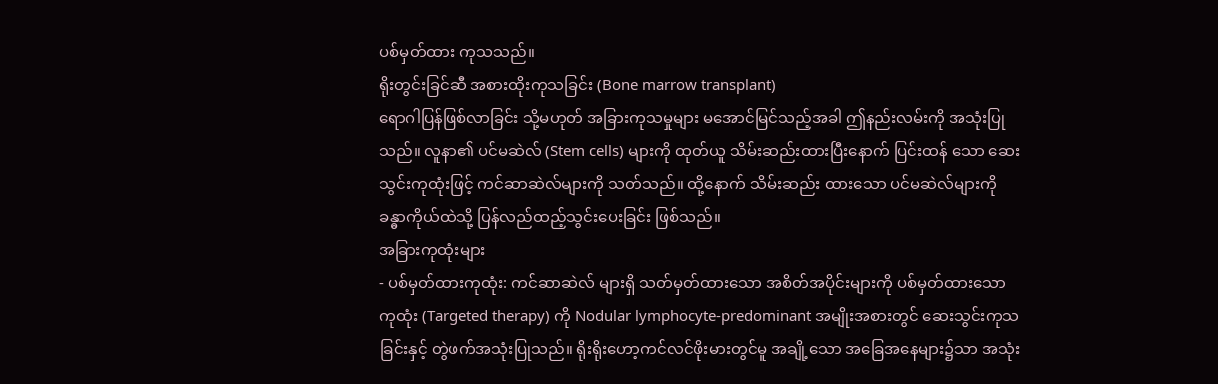ပစ်မှတ်ထား ကုသသည်။
ရိုးတွင်းခြင်ဆီ အစားထိုးကုသခြင်း (Bone marrow transplant)
ရောဂါပြန်ဖြစ်လာခြင်း သို့မဟုတ် အခြားကုသမှုများ မအောင်မြင်သည့်အခါ ဤနည်းလမ်းကို အသုံးပြုသည်။ လူနာ၏ ပင်မဆဲလ် (Stem cells) များကို ထုတ်ယူ သိမ်းဆည်းထားပြီးနောက် ပြင်းထန် သော ဆေးသွင်းကုထုံးဖြင့် ကင်ဆာဆဲလ်များကို သတ်သည်။ ထို့နောက် သိမ်းဆည်း ထားသော ပင်မဆဲလ်များကို ခန္ဓာကိုယ်ထဲသို့ ပြန်လည်ထည့်သွင်းပေးခြင်း ဖြစ်သည်။
အခြားကုထုံးများ
- ပစ်မှတ်ထားကုထုံး: ကင်ဆာဆဲလ် များရှိ သတ်မှတ်ထားသော အစိတ်အပိုင်းများကို ပစ်မှတ်ထားသော ကုထုံး (Targeted therapy) ကို Nodular lymphocyte-predominant အမျိုးအစားတွင် ဆေးသွင်းကုသခြင်းနှင့် တွဲဖက်အသုံးပြုသည်။ ရိုးရိုးဟော့ကင်လင်ဖိုးမားတွင်မူ အချို့သော အခြေအနေများ၌သာ အသုံး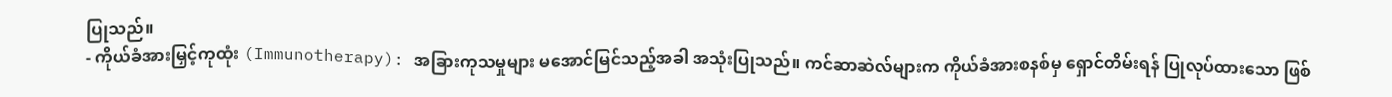ပြုသည်။
- ကိုယ်ခံအားမြှင့်ကုထုံး (Immunotherapy): အခြားကုသမှုများ မအောင်မြင်သည့်အခါ အသုံးပြုသည်။ ကင်ဆာဆဲလ်များက ကိုယ်ခံအားစနစ်မှ ရှောင်တိမ်းရန် ပြုလုပ်ထားသော ဖြစ်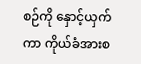စဉ်ကို နှောင့်ယှက်ကာ ကိုယ်ခံအားစ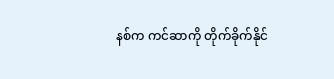နစ်က ကင်ဆာကို တိုက်ခိုက်နိုင်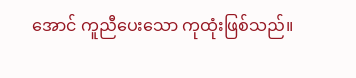အောင် ကူညီပေးသော ကုထုံးဖြစ်သည်။